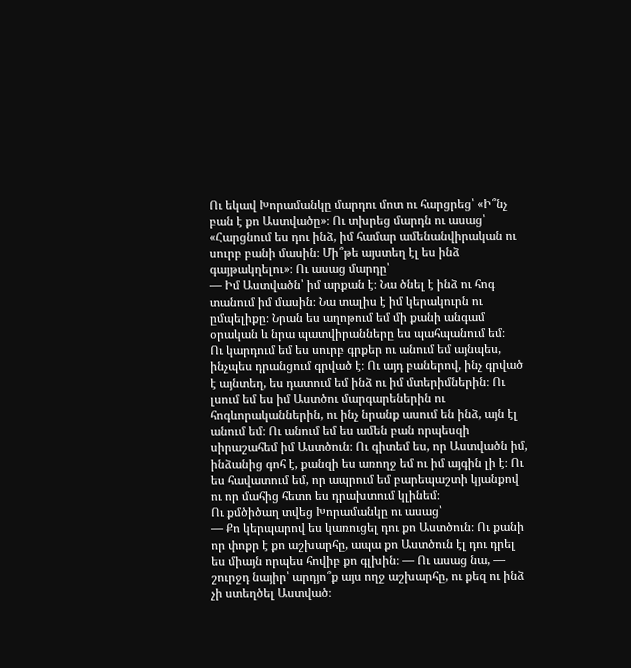Ու եկավ Խորամանկը մարդու մոտ ու հարցրեց՝ «Ի՞նչ բան է քո Աստվածը»։ Ու տխրեց մարդն ու ասաց՝ «Հարցնում ես դու ինձ, իմ համար ամենանվիրական ու սուրբ բանի մասին։ Մի՞թե այստեղ էլ ես ինձ գայթակղելու»։ Ու ասաց մարդը՝
— Իմ Աստվածն՝ իմ արքան է։ Նա ծնել է ինձ ու հոգ տանում իմ մասին։ Նա տալիս է իմ կերակուրն ու ըմպելիքը։ Նրան ես աղոթում եմ մի քանի անգամ օրական և նրա պատվիրանները ես պահպանում եմ։
Ու կարդում եմ ես սուրբ գրքեր ու անում եմ այնպես, ինչպես դրանցում գրված է։ Ու այդ բաներով, ինչ գրված է այնտեղ, ես դատում եմ ինձ ու իմ մտերիմներին։ Ու լսում եմ ես իմ Աստծու մարգարեներին ու հոգևորականներին, ու ինչ նրանք ասում են ինձ, այն էլ անում եմ։ Ու անում եմ ես ամեն բան որպեսզի սիրաշահեմ իմ Աստծուն։ Ու գիտեմ ես, որ Աստվածն իմ, ինձանից գոհ է, քանզի ես առողջ եմ ու իմ այգին լի է։ Ու ես հավատում եմ, որ ապրում եմ բարեպաշտի կյանքով ու որ մահից հետո ես դրախտում կլինեմ։
Ու քմծիծաղ տվեց Խորամանկը ու ասաց՝
— Քո կերպարով ես կառուցել դու քո Աստծուն։ Ու քանի որ փոքր է քո աշխարհը, ապա քո Աստծուն էլ դու դրել ես միայն որպես հովիբ քո գլխին։ — Ու ասաց նա, — շուրջդ նայիր՝ արդյո՞ք այս ողջ աշխարհը, ու քեզ ու ինձ չի ստեղծել Աստված։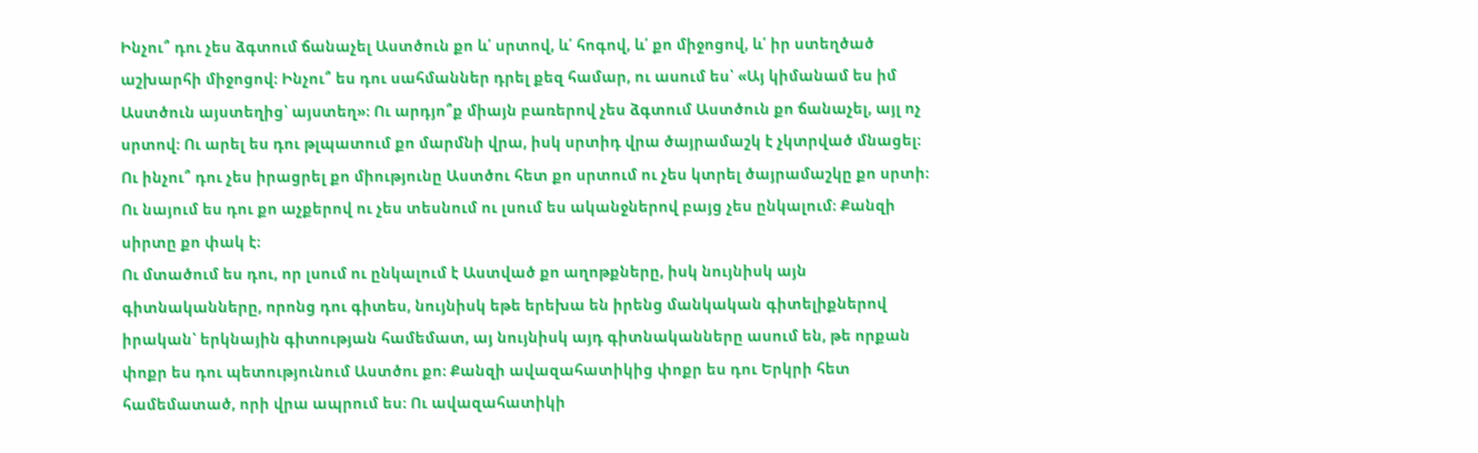Ինչու՞ դու չես ձգտում ճանաչել Աստծուն քո և՛ սրտով, և՛ հոգով, և՛ քո միջոցով, և՛ իր ստեղծած աշխարհի միջոցով։ Ինչու՞ ես դու սահմաններ դրել քեզ համար, ու ասում ես՝ «Այ կիմանամ ես իմ Աստծուն այստեղից՝ այստեղ»։ Ու արդյո՞ք միայն բառերով չես ձգտում Աստծուն քո ճանաչել, այլ ոչ սրտով։ Ու արել ես դու թլպատում քո մարմնի վրա, իսկ սրտիդ վրա ծայրամաշկ է չկտրված մնացել։ Ու ինչու՞ դու չես իրացրել քո միությունը Աստծու հետ քո սրտում ու չես կտրել ծայրամաշկը քո սրտի։ Ու նայում ես դու քո աչքերով ու չես տեսնում ու լսում ես ականջներով բայց չես ընկալում։ Քանզի սիրտը քո փակ է։
Ու մտածում ես դու, որ լսում ու ընկալում է Աստված քո աղոթքները, իսկ նույնիսկ այն գիտնականները, որոնց դու գիտես, նույնիսկ եթե երեխա են իրենց մանկական գիտելիքներով իրական՝ երկնային գիտության համեմատ, այ նույնիսկ այդ գիտնականները ասում են, թե որքան փոքր ես դու պետությունում Աստծու քո։ Քանզի ավազահատիկից փոքր ես դու Երկրի հետ համեմատած, որի վրա ապրում ես։ Ու ավազահատիկի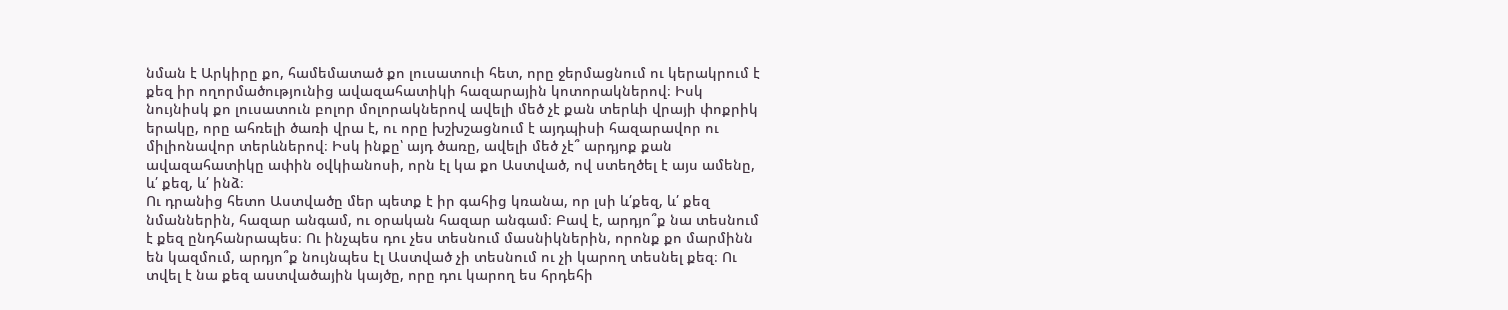նման է Արկիրը քո, համեմատած քո լուսատուի հետ, որը ջերմացնում ու կերակրում է քեզ իր ողորմածությունից ավազահատիկի հազարային կոտորակներով։ Իսկ նույնիսկ քո լուսատուն բոլոր մոլորակներով ավելի մեծ չէ քան տերևի վրայի փոքրիկ երակը, որը ահռելի ծառի վրա է, ու որը խշխշացնում է այդպիսի հազարավոր ու միլիոնավոր տերևներով։ Իսկ ինքը՝ այդ ծառը, ավելի մեծ չէ՞ արդյոք քան ավազահատիկը ափին օվկիանոսի, որն էլ կա քո Աստված, ով ստեղծել է այս ամենը, և՛ քեզ, և՛ ինձ։
Ու դրանից հետո Աստվածը մեր պետք է իր գահից կռանա, որ լսի և՛քեզ, և՛ քեզ նմաններին, հազար անգամ, ու օրական հազար անգամ։ Բավ է, արդյո՞ք նա տեսնում է քեզ ընդհանրապես։ Ու ինչպես դու չես տեսնում մասնիկներին, որոնք քո մարմինն են կազմում, արդյո՞ք նույնպես էլ Աստված չի տեսնում ու չի կարող տեսնել քեզ։ Ու տվել է նա քեզ աստվածային կայծը, որը դու կարող ես հրդեհի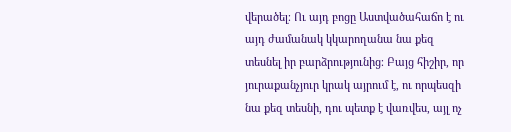վերածել։ Ու այդ բոցը Աստվածահաճո է ու այդ ժամանակ կկարողանա նա քեզ տեսնել իր բարձրությունից։ Բայց հիշիր, որ յուրաքանչյուր կրակ այրում է, ու որպեսզի նա քեզ տեսնի, դու պետք է վառվես, այլ ոչ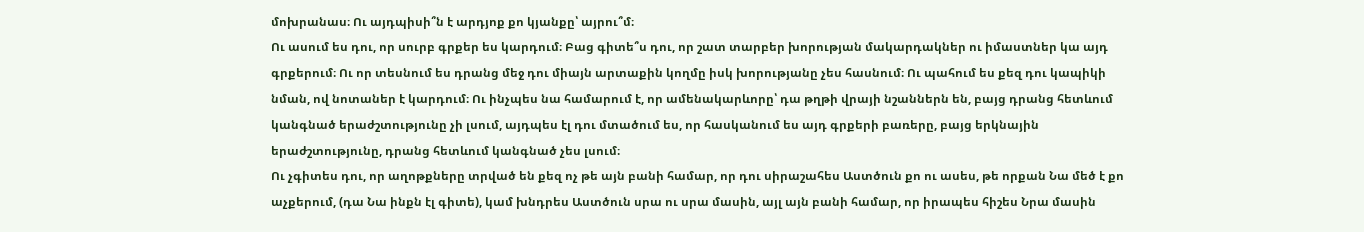մոխրանաս։ Ու այդպիսի՞ն է արդյոք քո կյանքը՝ այրու՞մ։
Ու ասում ես դու, որ սուրբ գրքեր ես կարդում։ Բաց գիտե՞ս դու, որ շատ տարբեր խորության մակարդակներ ու իմաստներ կա այդ գրքերում։ Ու որ տեսնում ես դրանց մեջ դու միայն արտաքին կողմը իսկ խորությանը չես հասնում։ Ու պահում ես քեզ դու կապիկի նման, ով նոտաներ է կարդում։ Ու ինչպես նա համարում է, որ ամենակարևորը՝ դա թղթի վրայի նշաններն են, բայց դրանց հետևում կանգնած երաժշտությունը չի լսում, այդպես էլ դու մտածում ես, որ հասկանում ես այդ գրքերի բառերը, բայց երկնային երաժշտությունը, դրանց հետևում կանգնած չես լսում։
Ու չգիտես դու, որ աղոթքները տրված են քեզ ոչ թե այն բանի համար, որ դու սիրաշահես Աստծուն քո ու ասես, թե որքան Նա մեծ է քո աչքերում, (դա Նա ինքն էլ գիտե), կամ խնդրես Աստծուն սրա ու սրա մասին, այլ այն բանի համար, որ իրապես հիշես Նրա մասին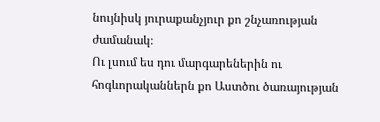նույնիսկ յուրաքանչյուր քո շնչառության ժամանակ։
Ու լսում ես դու մարգարեներին ու հոգևորականներն քո Աստծու ծառայության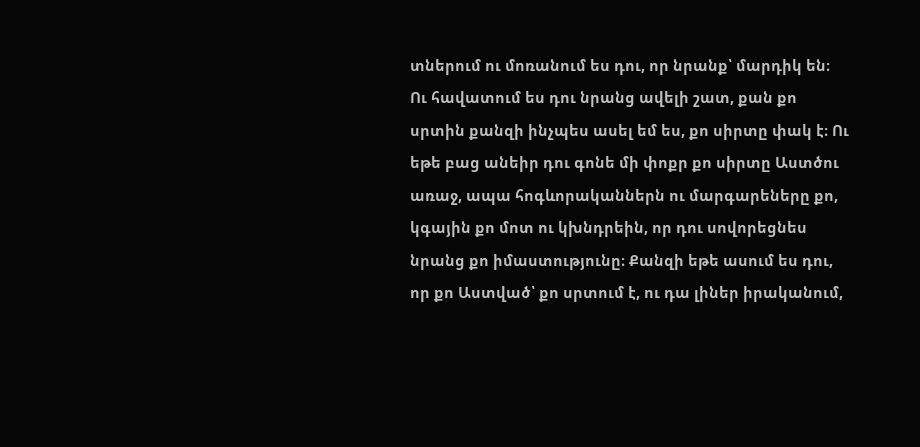տներում ու մոռանում ես դու, որ նրանք՝ մարդիկ են։ Ու հավատում ես դու նրանց ավելի շատ, քան քո սրտին քանզի ինչպես ասել եմ ես, քո սիրտը փակ է։ Ու եթե բաց անեիր դու գոնե մի փոքր քո սիրտը Աստծու առաջ, ապա հոգևորականներն ու մարգարեները քո, կգային քո մոտ ու կխնդրեին, որ դու սովորեցնես նրանց քո իմաստությունը։ Քանզի եթե ասում ես դու, որ քո Աստված՝ քո սրտում է, ու դա լիներ իրականում,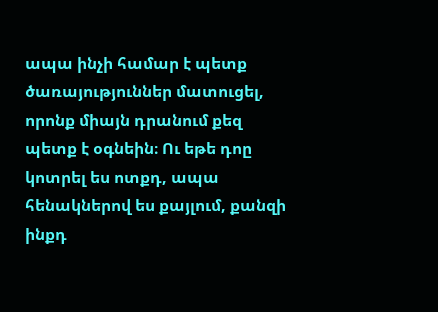ապա ինչի համար է պետք ծառայություններ մատուցել, որոնք միայն դրանում քեզ պետք է օգնեին։ Ու եթե դոը կոտրել ես ոտքդ, ապա հենակներով ես քայլում, քանզի ինքդ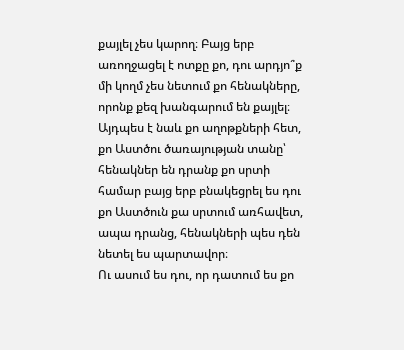քայլել չես կարող։ Բայց երբ առողջացել է ոտքը քո, դու արդյո՞ք մի կողմ չես նետում քո հենակները, որոնք քեզ խանգարում են քայլել։ Այդպես է նաև քո աղոթքների հետ, քո Աստծու ծառայության տանը՝ հենակներ են դրանք քո սրտի համար բայց երբ բնակեցրել ես դու քո Աստծուն քա սրտում առհավետ, ապա դրանց, հենակների պես դեն նետել ես պարտավոր։
Ու ասում ես դու, որ դատում ես քո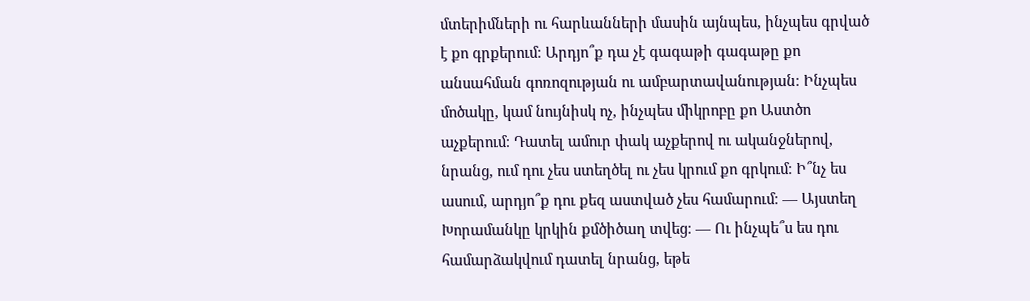մտերիմների ու հարևանների մասին այնպես, ինչպես գրված է քո գրքերում։ Արդյո՞ք դա չէ գագաթի գագաթը քո անսահման գոռոզության ու ամբարտավանության։ Ինչպես մոծակը, կամ նույնիսկ ոչ, ինչպես միկրոբը քո Աստծո աչքերում։ Դատել ամուր փակ աչքերով ու ականջներով, նրանց, ում դու չես ստեղծել ու չես կրում քո գրկում։ Ի՞նչ ես ասում, արդյո՞ք դու քեզ աստված չես համարում։ — Այստեղ Խորամանկը կրկին քմծիծաղ տվեց։ — Ու ինչպե՞ս ես դու համարձակվում դատել նրանց, եթե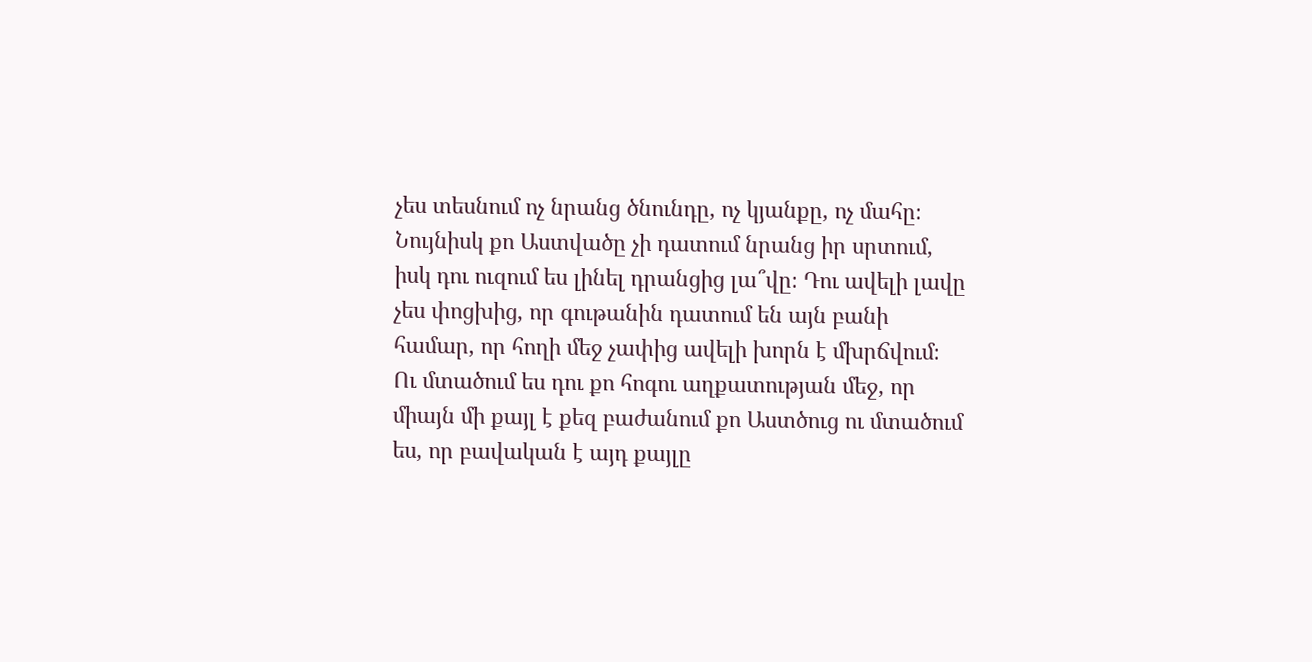չես տեսնում ոչ նրանց ծնունդը, ոչ կյանքը, ոչ մահը։ Նույնիսկ քո Աստվածը չի դատում նրանց իր սրտում, իսկ դու ուզում ես լինել դրանցից լա՞վը։ Դու ավելի լավը չես փոցխից, որ գութանին դատում են այն բանի համար, որ հողի մեջ չափից ավելի խորն է մխրճվում։
Ու մտածում ես դու քո հոգու աղքատության մեջ, որ միայն մի քայլ է քեզ բաժանում քո Աստծուց ու մտածում ես, որ բավական է այդ քայլը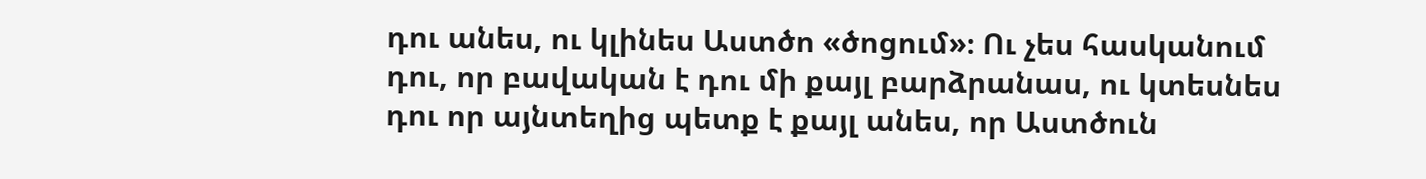դու անես, ու կլինես Աստծո «ծոցում»։ Ու չես հասկանում դու, որ բավական է դու մի քայլ բարձրանաս, ու կտեսնես դու որ այնտեղից պետք է քայլ անես, որ Աստծուն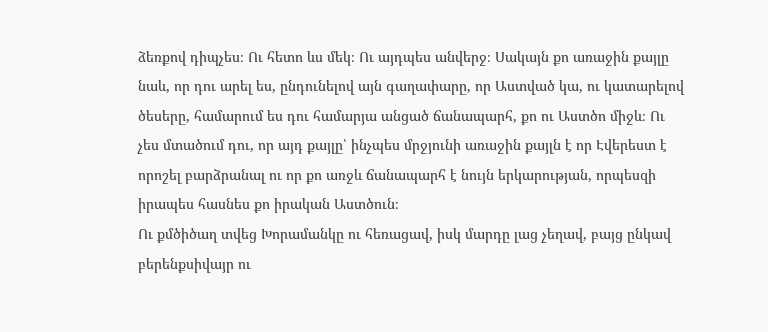ձեռքով դիպչես։ Ու հետո ևս մեկ։ Ու այդպես անվերջ։ Սակայն քո առաջին քայլը նաև, որ դու արել ես, ընդունելով այն գաղափարը, որ Աստված կա, ու կատարելով ծեսերը, համարում ես դու համարյա անցած ճանապարհ, քո ու Աստծո միջև։ Ու չես մտածում դու, որ այդ քայլը՝ ինչպես մրջյունի առաջին քայլն է որ Էվերեստ է որոշել բարձրանալ ու որ քո առջև ճանապարհ է նույն երկարության, որպեսզի իրապես հասնես քո իրական Աստծուն։
Ու քմծիծաղ տվեց Խորամանկը ու հեռացավ, իսկ մարդը լաց չեղավ, բայց ընկավ բերենքսիվայր ու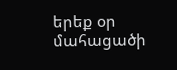երեք օր մահացածի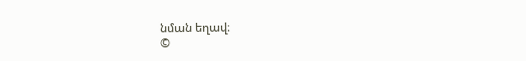նման եղավ։
©